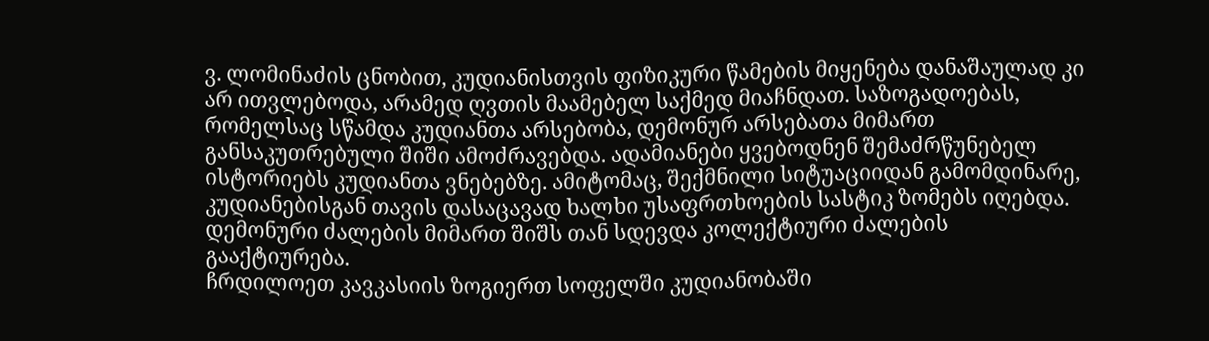ვ. ლომინაძის ცნობით, კუდიანისთვის ფიზიკური წამების მიყენება დანაშაულად კი არ ითვლებოდა, არამედ ღვთის მაამებელ საქმედ მიაჩნდათ. საზოგადოებას, რომელსაც სწამდა კუდიანთა არსებობა, დემონურ არსებათა მიმართ განსაკუთრებული შიში ამოძრავებდა. ადამიანები ყვებოდნენ შემაძრწუნებელ ისტორიებს კუდიანთა ვნებებზე. ამიტომაც, შექმნილი სიტუაციიდან გამომდინარე, კუდიანებისგან თავის დასაცავად ხალხი უსაფრთხოების სასტიკ ზომებს იღებდა. დემონური ძალების მიმართ შიშს თან სდევდა კოლექტიური ძალების გააქტიურება.
ჩრდილოეთ კავკასიის ზოგიერთ სოფელში კუდიანობაში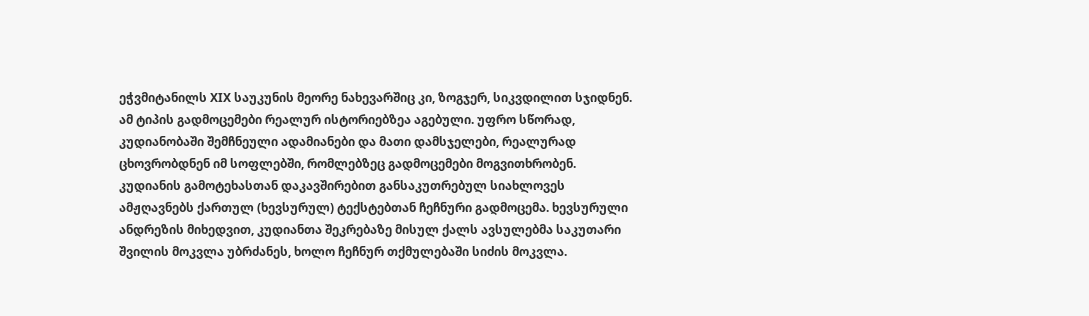ეჭვმიტანილს XIX საუკუნის მეორე ნახევარშიც კი, ზოგჯერ, სიკვდილით სჯიდნენ. ამ ტიპის გადმოცემები რეალურ ისტორიებზეა აგებული. უფრო სწორად, კუდიანობაში შემჩნეული ადამიანები და მათი დამსჯელები, რეალურად ცხოვრობდნენ იმ სოფლებში, რომლებზეც გადმოცემები მოგვითხრობენ.
კუდიანის გამოტეხასთან დაკავშირებით განსაკუთრებულ სიახლოვეს ამჟღავნებს ქართულ (ხევსურულ) ტექსტებთან ჩეჩნური გადმოცემა. ხევსურული ანდრეზის მიხედვით, კუდიანთა შეკრებაზე მისულ ქალს ავსულებმა საკუთარი შვილის მოკვლა უბრძანეს, ხოლო ჩეჩნურ თქმულებაში სიძის მოკვლა.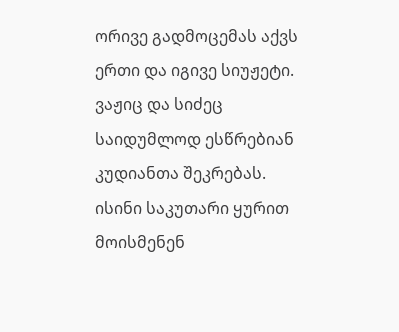ორივე გადმოცემას აქვს ერთი და იგივე სიუჟეტი. ვაჟიც და სიძეც საიდუმლოდ ესწრებიან კუდიანთა შეკრებას. ისინი საკუთარი ყურით მოისმენენ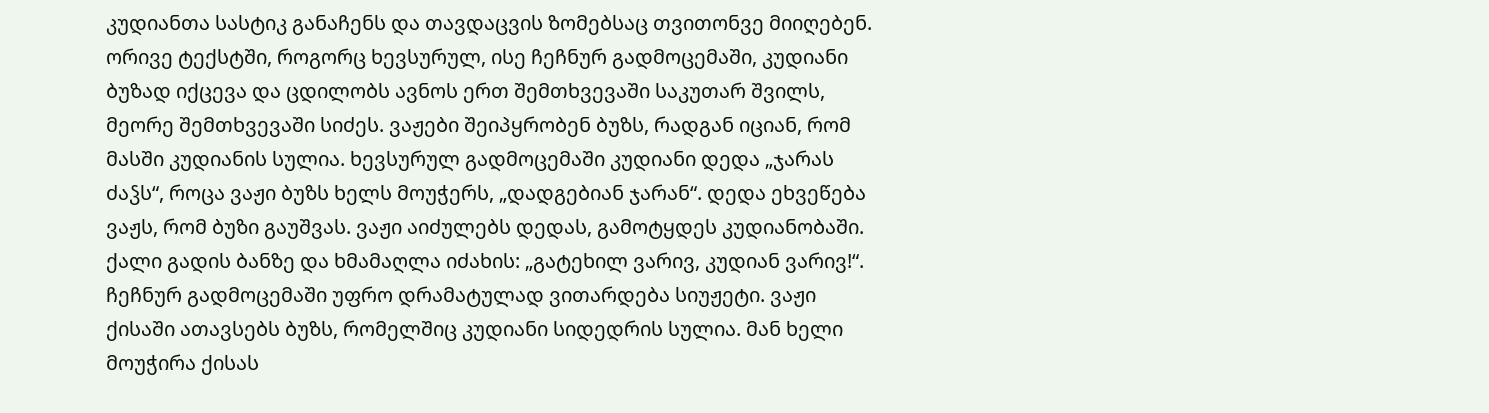კუდიანთა სასტიკ განაჩენს და თავდაცვის ზომებსაც თვითონვე მიიღებენ. ორივე ტექსტში, როგორც ხევსურულ, ისე ჩეჩნურ გადმოცემაში, კუდიანი ბუზად იქცევა და ცდილობს ავნოს ერთ შემთხვევაში საკუთარ შვილს, მეორე შემთხვევაში სიძეს. ვაჟები შეიპყრობენ ბუზს, რადგან იციან, რომ მასში კუდიანის სულია. ხევსურულ გადმოცემაში კუდიანი დედა „ჯარას ძაჴს“, როცა ვაჟი ბუზს ხელს მოუჭერს, „დადგებიან ჯარან“. დედა ეხვეწება ვაჟს, რომ ბუზი გაუშვას. ვაჟი აიძულებს დედას, გამოტყდეს კუდიანობაში. ქალი გადის ბანზე და ხმამაღლა იძახის: „გატეხილ ვარივ, კუდიან ვარივ!“. ჩეჩნურ გადმოცემაში უფრო დრამატულად ვითარდება სიუჟეტი. ვაჟი ქისაში ათავსებს ბუზს, რომელშიც კუდიანი სიდედრის სულია. მან ხელი მოუჭირა ქისას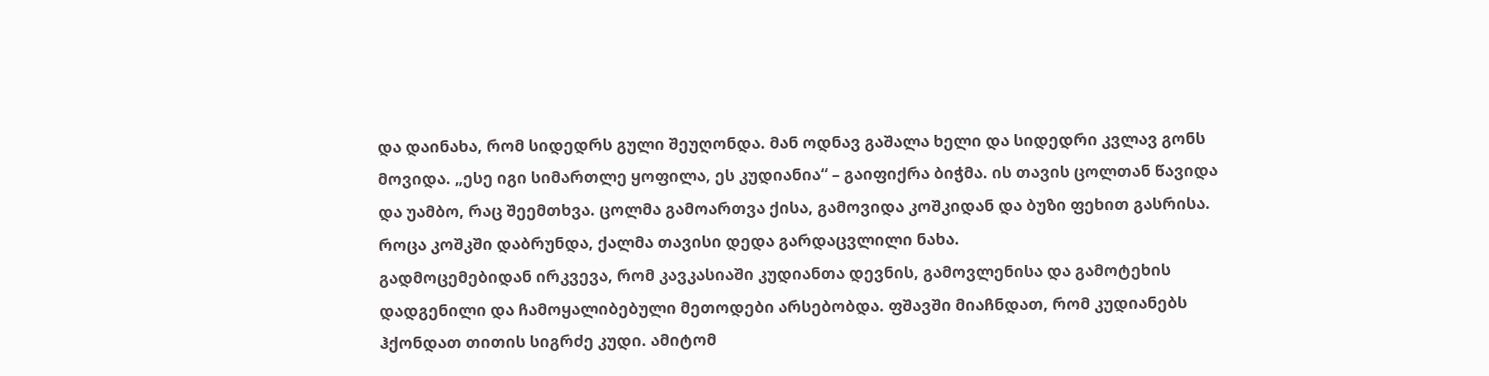და დაინახა, რომ სიდედრს გული შეუღონდა. მან ოდნავ გაშალა ხელი და სიდედრი კვლავ გონს მოვიდა. „ესე იგი სიმართლე ყოფილა, ეს კუდიანია“ – გაიფიქრა ბიჭმა. ის თავის ცოლთან წავიდა და უამბო, რაც შეემთხვა. ცოლმა გამოართვა ქისა, გამოვიდა კოშკიდან და ბუზი ფეხით გასრისა. როცა კოშკში დაბრუნდა, ქალმა თავისი დედა გარდაცვლილი ნახა.
გადმოცემებიდან ირკვევა, რომ კავკასიაში კუდიანთა დევნის, გამოვლენისა და გამოტეხის დადგენილი და ჩამოყალიბებული მეთოდები არსებობდა. ფშავში მიაჩნდათ, რომ კუდიანებს ჰქონდათ თითის სიგრძე კუდი. ამიტომ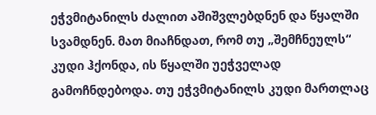ეჭვმიტანილს ძალით აშიშვლებდნენ და წყალში სვამდნენ. მათ მიაჩნდათ, რომ თუ „შემჩნეულს“ კუდი ჰქონდა, ის წყალში უეჭველად გამოჩნდებოდა. თუ ეჭვმიტანილს კუდი მართლაც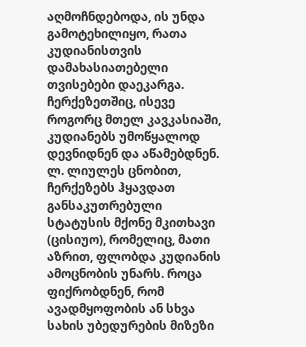აღმოჩნდებოდა, ის უნდა გამოტეხილიყო, რათა კუდიანისთვის დამახასიათებელი თვისებები დაეკარგა.
ჩერქეზეთშიც, ისევე როგორც მთელ კავკასიაში, კუდიანებს უმოწყალოდ დევნიდნენ და აწამებდნენ. ლ. ლიულეს ცნობით, ჩერქეზებს ჰყავდათ განსაკუთრებული სტატუსის მქონე მკითხავი (ცისიუო), რომელიც, მათი აზრით, ფლობდა კუდიანის ამოცნობის უნარს. როცა ფიქრობდნენ, რომ ავადმყოფობის ან სხვა სახის უბედურების მიზეზი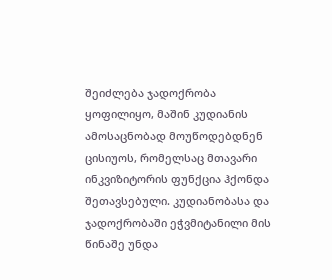შეიძლება ჯადოქრობა ყოფილიყო, მაშინ კუდიანის ამოსაცნობად მოუწოდებდნენ ცისიუოს, რომელსაც მთავარი ინკვიზიტორის ფუნქცია ჰქონდა შეთავსებული. კუდიანობასა და ჯადოქრობაში ეჭვმიტანილი მის წინაშე უნდა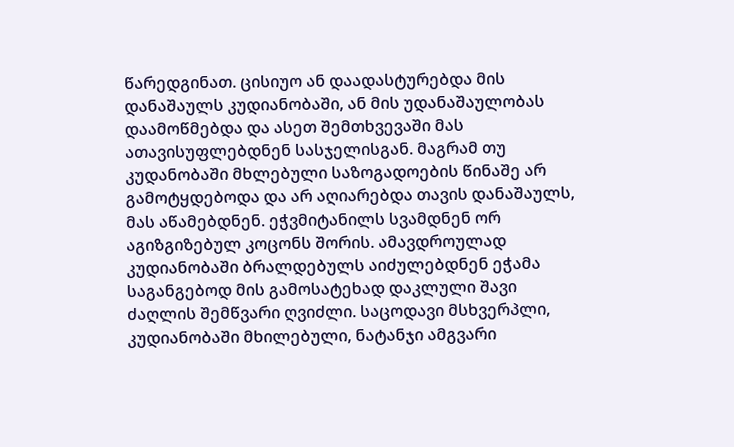წარედგინათ. ცისიუო ან დაადასტურებდა მის დანაშაულს კუდიანობაში, ან მის უდანაშაულობას დაამოწმებდა და ასეთ შემთხვევაში მას ათავისუფლებდნენ სასჯელისგან. მაგრამ თუ კუდანობაში მხლებული საზოგადოების წინაშე არ გამოტყდებოდა და არ აღიარებდა თავის დანაშაულს, მას აწამებდნენ. ეჭვმიტანილს სვამდნენ ორ აგიზგიზებულ კოცონს შორის. ამავდროულად კუდიანობაში ბრალდებულს აიძულებდნენ ეჭამა საგანგებოდ მის გამოსატეხად დაკლული შავი ძაღლის შემწვარი ღვიძლი. საცოდავი მსხვერპლი, კუდიანობაში მხილებული, ნატანჯი ამგვარი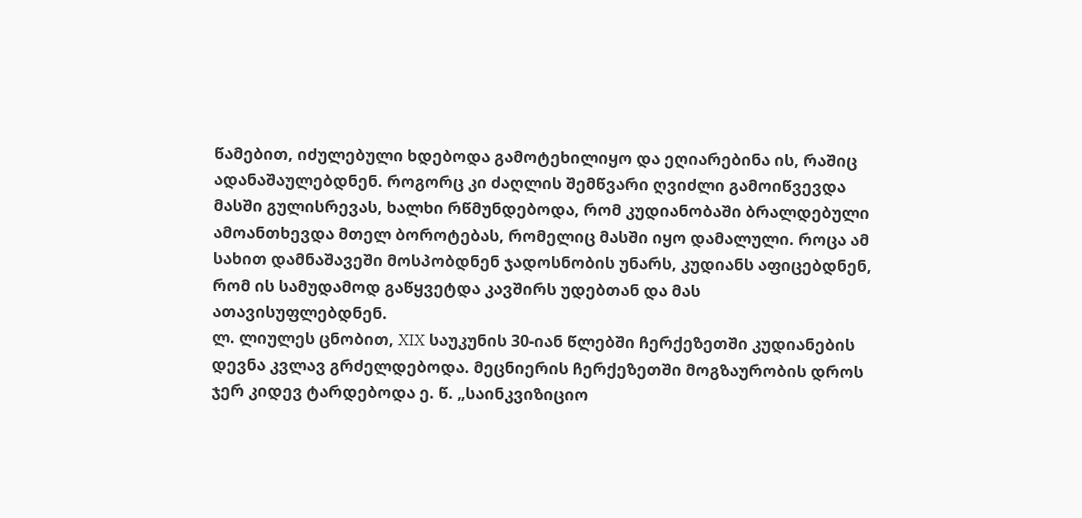წამებით, იძულებული ხდებოდა გამოტეხილიყო და ეღიარებინა ის, რაშიც ადანაშაულებდნენ. როგორც კი ძაღლის შემწვარი ღვიძლი გამოიწვევდა მასში გულისრევას, ხალხი რწმუნდებოდა, რომ კუდიანობაში ბრალდებული ამოანთხევდა მთელ ბოროტებას, რომელიც მასში იყო დამალული. როცა ამ სახით დამნაშავეში მოსპობდნენ ჯადოსნობის უნარს, კუდიანს აფიცებდნენ, რომ ის სამუდამოდ გაწყვეტდა კავშირს უდებთან და მას ათავისუფლებდნენ.
ლ. ლიულეს ცნობით, XIX საუკუნის 30-იან წლებში ჩერქეზეთში კუდიანების დევნა კვლავ გრძელდებოდა. მეცნიერის ჩერქეზეთში მოგზაურობის დროს ჯერ კიდევ ტარდებოდა ე. წ. „საინკვიზიციო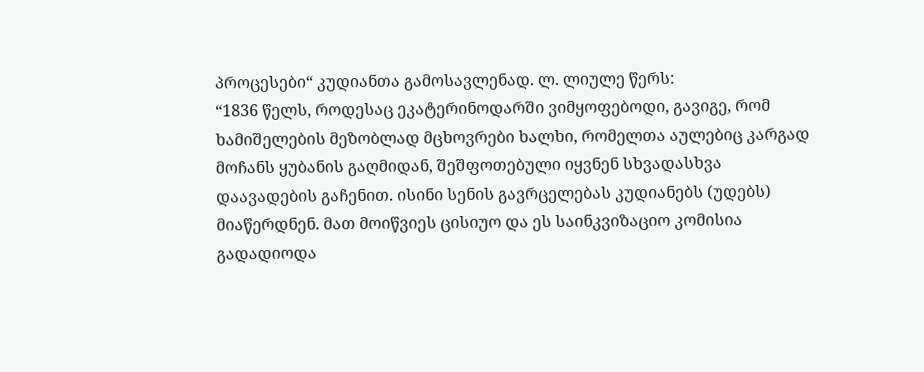პროცესები“ კუდიანთა გამოსავლენად. ლ. ლიულე წერს:
“1836 წელს, როდესაც ეკატერინოდარში ვიმყოფებოდი, გავიგე, რომ ხამიშელების მეზობლად მცხოვრები ხალხი, რომელთა აულებიც კარგად მოჩანს ყუბანის გაღმიდან, შეშფოთებული იყვნენ სხვადასხვა დაავადების გაჩენით. ისინი სენის გავრცელებას კუდიანებს (უდებს) მიაწერდნენ. მათ მოიწვიეს ცისიუო და ეს საინკვიზაციო კომისია გადადიოდა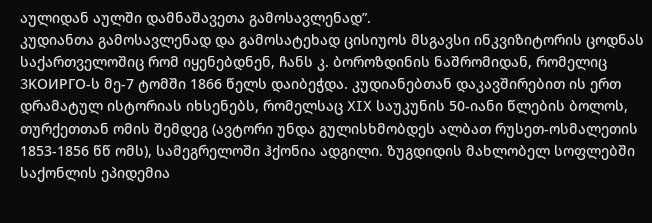აულიდან აულში დამნაშავეთა გამოსავლენად”.
კუდიანთა გამოსავლენად და გამოსატეხად ცისიუოს მსგავსი ინკვიზიტორის ცოდნას საქართველოშიც რომ იყენებდნენ, ჩანს კ. ბოროზდინის ნაშრომიდან, რომელიც 3KOИPГO-ს მე-7 ტომში 1866 წელს დაიბეჭდა. კუდიანებთან დაკავშირებით ის ერთ დრამატულ ისტორიას იხსენებს, რომელსაც XIX საუკუნის 50-იანი წლების ბოლოს, თურქეთთან ომის შემდეგ (ავტორი უნდა გულისხმობდეს ალბათ რუსეთ-ოსმალეთის 1853-1856 წწ ომს), სამეგრელოში ჰქონია ადგილი. ზუგდიდის მახლობელ სოფლებში საქონლის ეპიდემია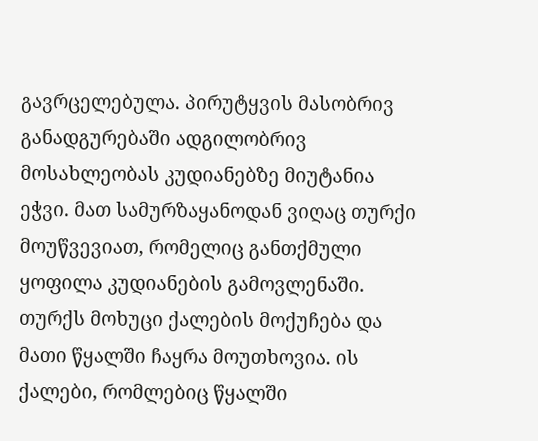გავრცელებულა. პირუტყვის მასობრივ განადგურებაში ადგილობრივ მოსახლეობას კუდიანებზე მიუტანია ეჭვი. მათ სამურზაყანოდან ვიღაც თურქი მოუწვევიათ, რომელიც განთქმული ყოფილა კუდიანების გამოვლენაში. თურქს მოხუცი ქალების მოქუჩება და მათი წყალში ჩაყრა მოუთხოვია. ის ქალები, რომლებიც წყალში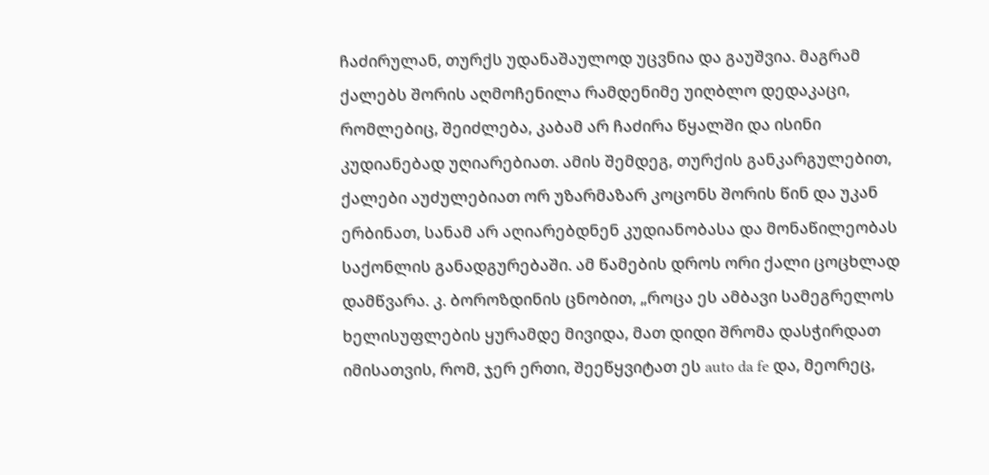ჩაძირულან, თურქს უდანაშაულოდ უცვნია და გაუშვია. მაგრამ ქალებს შორის აღმოჩენილა რამდენიმე უიღბლო დედაკაცი, რომლებიც, შეიძლება, კაბამ არ ჩაძირა წყალში და ისინი კუდიანებად უღიარებიათ. ამის შემდეგ, თურქის განკარგულებით, ქალები აუძულებიათ ორ უზარმაზარ კოცონს შორის წინ და უკან ერბინათ, სანამ არ აღიარებდნენ კუდიანობასა და მონაწილეობას საქონლის განადგურებაში. ამ წამების დროს ორი ქალი ცოცხლად დამწვარა. კ. ბოროზდინის ცნობით, „როცა ეს ამბავი სამეგრელოს ხელისუფლების ყურამდე მივიდა, მათ დიდი შრომა დასჭირდათ იმისათვის, რომ, ჯერ ერთი, შეეწყვიტათ ეს auto da fe და, მეორეც,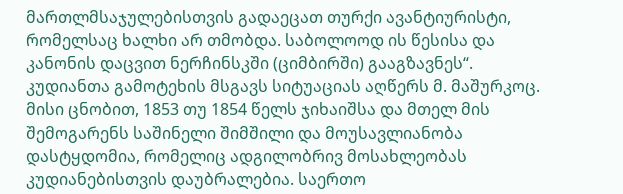მართლმსაჯულებისთვის გადაეცათ თურქი ავანტიურისტი, რომელსაც ხალხი არ თმობდა. საბოლოოდ ის წესისა და კანონის დაცვით ნერჩინსკში (ციმბირში) გააგზავნეს“. კუდიანთა გამოტეხის მსგავს სიტუაციას აღწერს მ. მაშურკოც. მისი ცნობით, 1853 თუ 1854 წელს ჯიხაიშსა და მთელ მის შემოგარენს საშინელი შიმშილი და მოუსავლიანობა დასტყდომია, რომელიც ადგილობრივ მოსახლეობას კუდიანებისთვის დაუბრალებია. საერთო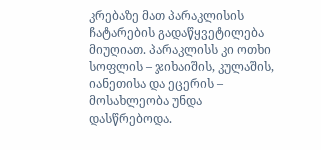კრებაზე მათ პარაკლისის ჩატარების გადაწყვეტილება მიუღიათ. პარაკლისს კი ოთხი სოფლის – ჯიხაიშის, კულაშის, იანეთისა და ეცერის – მოსახლეობა უნდა დასწრებოდა.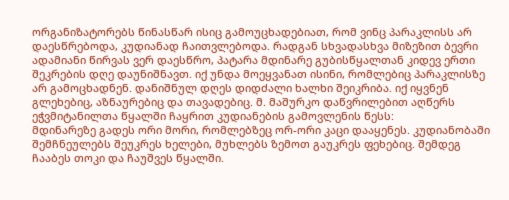ორგანიზატორებს წინასწარ ისიც გამოუცხადებიათ, რომ ვინც პარაკლისს არ დაესწრებოდა, კუდიანად ჩაითვლებოდა. რადგან სხვადასხვა მიზეზით ბევრი ადამიანი წირვას ვერ დაესწრო, პატარა მდინარე გუბისწყალთან კიდევ ერთი შეკრების დღე დაუნიშნავთ. იქ უნდა მოეყვანათ ისინი, რომლებიც პარაკლისზე არ გამოცხადნენ. დანიშნულ დღეს დიდძალი ხალხი შეიკრიბა. იქ იყვნენ გლეხებიც, აზნაურებიც და თავადებიც. მ. მაშურკო დაწვრილებით აღწერს ეჭვმიტანილთა წყალში ჩაყრით კუდიანების გამოვლენის წესს:
მდინარეზე გადეს ორი მორი, რომლებზეც ორ-ორი კაცი დააყენეს. კუდიანობაში შემჩნეულებს შეუკრეს ხელები, მუხლებს ზემოთ გაუკრეს ფეხებიც. შემდეგ ჩააბეს თოკი და ჩაუშვეს წყალში.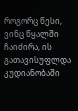როგორც წესი, ვინც წყალში ჩაიძირა, ის გათავისუფლდა კუდიანობაში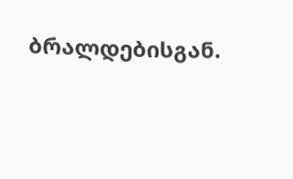ბრალდებისგან.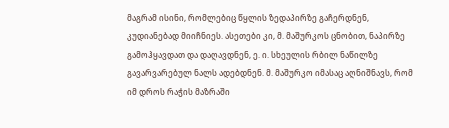მაგრამ ისინი, რომლებიც წყლის ზედაპირზე გაჩერდნენ, კუდიანებად მიიჩნიეს. ასეთები კი, მ. მაშურკოს ცნობით, ნაპირზე გამოჰყავდათ და დაღავდნენ, ე. ი. სხეულის რბილ ნაწილზე გავარვარებულ ნალს ადებდნენ. მ. მაშურკო იმასაც აღნიშნავს, რომ იმ დროს რაჭის მაზრაში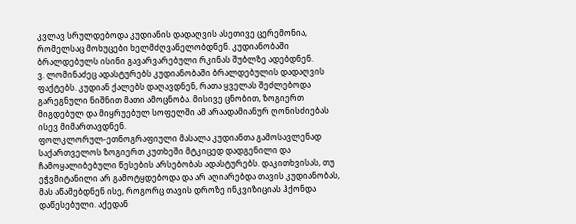კვლავ სრულდებოდა კუდიანის დადაღვის ასეთივე ცერემონია, რომელსაც მოხუცები ხელმძღვანელობდნენ. კუდიანობაში ბრალდებულს ისინი გავარვარებული რკინას შუბლზე ადებდნენ.
ვ. ლომინაძეც ადასტურებს კუდიანობაში ბრალდებულის დადაღვის ფაქტებს. კუდიან ქალებს დაღავდნენ, რათა ყველას შეძლებოდა გარეგნული ნიშნით მათი ამოცნობა. მისივე ცნობით, ზოგიერთ მიგდებულ და მიყრუებულ სოფელში ამ არაადამიანურ ღონისძიებას ისევ მიმართავდნენ.
ფოლკლორულ-ეთნოგრაფიული მასალა კუდიანთა გამოსავლენად საქართველოს ზოგიერთ კუთხეში მტკიცედ დადგენილი და ჩამოყალიბებული წესების არსებობას ადასტურებს. დაკითხვისას, თუ ეჭვმიტანილი არ გამოტყდებოდა და არ აღიარებდა თავის კუდიანობას, მას აწამებდნენ ისე, როგორც თავის დროზე ინკვიზიციას ჰქონდა დაწესებული. აქედან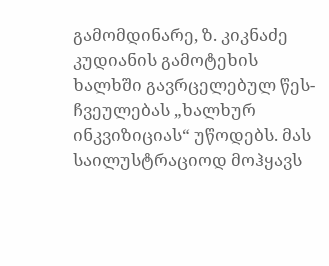გამომდინარე, ზ. კიკნაძე კუდიანის გამოტეხის ხალხში გავრცელებულ წეს-ჩვეულებას „ხალხურ ინკვიზიციას“ უწოდებს. მას საილუსტრაციოდ მოჰყავს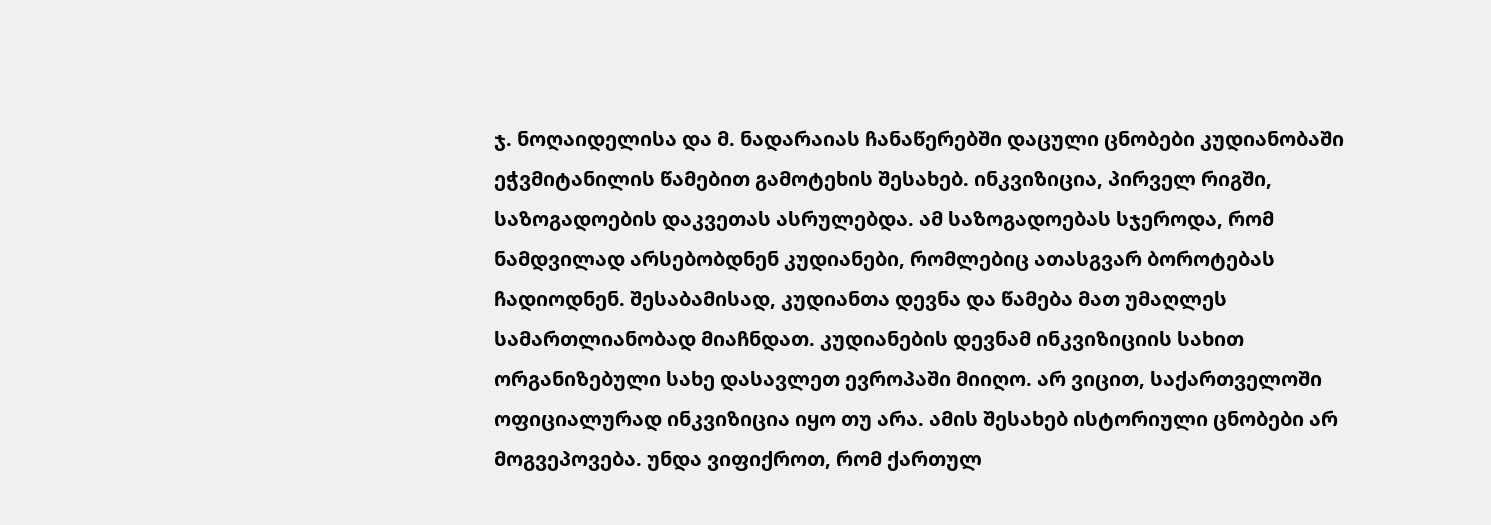ჯ. ნოღაიდელისა და მ. ნადარაიას ჩანაწერებში დაცული ცნობები კუდიანობაში ეჭვმიტანილის წამებით გამოტეხის შესახებ. ინკვიზიცია, პირველ რიგში, საზოგადოების დაკვეთას ასრულებდა. ამ საზოგადოებას სჯეროდა, რომ ნამდვილად არსებობდნენ კუდიანები, რომლებიც ათასგვარ ბოროტებას ჩადიოდნენ. შესაბამისად, კუდიანთა დევნა და წამება მათ უმაღლეს სამართლიანობად მიაჩნდათ. კუდიანების დევნამ ინკვიზიციის სახით ორგანიზებული სახე დასავლეთ ევროპაში მიიღო. არ ვიცით, საქართველოში ოფიციალურად ინკვიზიცია იყო თუ არა. ამის შესახებ ისტორიული ცნობები არ მოგვეპოვება. უნდა ვიფიქროთ, რომ ქართულ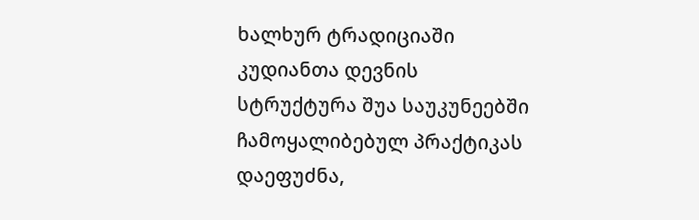ხალხურ ტრადიციაში კუდიანთა დევნის სტრუქტურა შუა საუკუნეებში ჩამოყალიბებულ პრაქტიკას დაეფუძნა,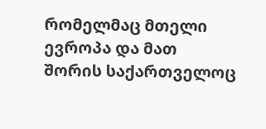რომელმაც მთელი ევროპა და მათ შორის საქართველოც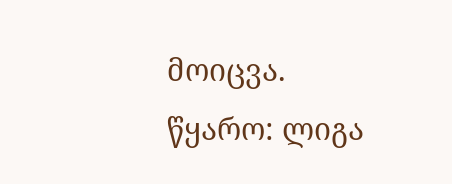მოიცვა.
წყარო: ლიგა